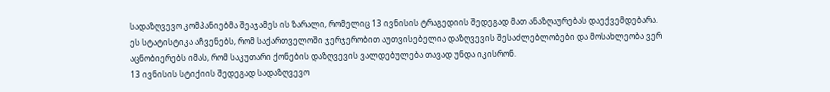სადაზღვევო კომპანიებმა შეაჯამეს ის ზარალი, რომელიც 13 ივნისის ტრაგედიის შედეგად მათ ანაზღაურებას დაექვემდებარა. ეს სტატისტიკა აჩვენებს, რომ საქართველოში ჯერჯერობით აუთვისებელია დაზღვევის შესაძლებლობები და მოსახლეობა ვერ აცნობიერებს იმას, რომ საკუთარი ქონების დაზღვევის ვალდებულება თავად უნდა იკისრონ.
13 ივნისის სტიქიის შედეგად სადაზღვევო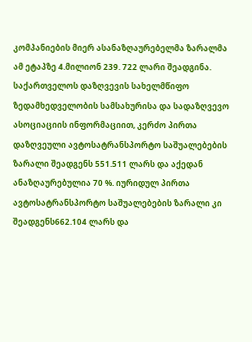კომპანიების მიერ ასანაზღაურებელმა ზარალმა ამ ეტაპზე 4.მილიონ 239. 722 ლარი შეადგინა. საქართველოს დაზღვევის სახელმწიფო ზედამხედველობის სამსახურისა და სადაზღვევო ასოციაციის ინფორმაციით, კერძო პირთა დაზღვეული ავტოსატრანსპორტო საშუალებების ზარალი შეადგენს 551.511 ლარს და აქედან ანაზღაურებულია 70 %. იურიდულ პირთა ავტოსატრანსპორტო საშუალებების ზარალი კი შეადგენს662.104 ლარს და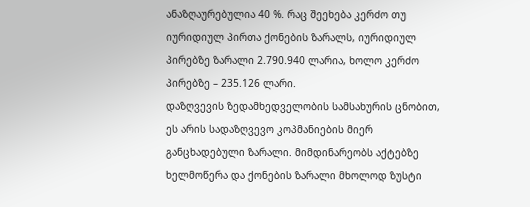ანაზღაურებულია 40 %. რაც შეეხება კერძო თუ იურიდიულ პირთა ქონების ზარალს, იურიდიულ პირებზე ზარალი 2.790.940 ლარია, ხოლო კერძო პირებზე – 235.126 ლარი.
დაზღვევის ზედამხედველობის სამსახურის ცნობით, ეს არის სადაზღვევო კოპმანიების მიერ განცხადებული ზარალი. მიმდინარეობს აქტებზე ხელმოწერა და ქონების ზარალი მხოლოდ ზუსტი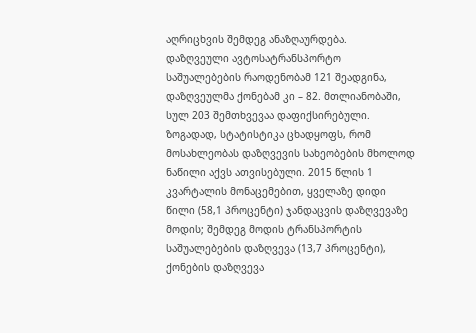აღრიცხვის შემდეგ ანაზღაურდება.
დაზღვეული ავტოსატრანსპორტო საშუალებების რაოდენობამ 121 შეადგინა, დაზღვეულმა ქონებამ კი – 82. მთლიანობაში, სულ 203 შემთხვევაა დაფიქსირებული.
ზოგადად, სტატისტიკა ცხადყოფს, რომ მოსახლეობას დაზღვევის სახეობების მხოლოდ ნაწილი აქვს ათვისებული. 2015 წლის 1 კვარტალის მონაცემებით, ყველაზე დიდი წილი (58,1 პროცენტი) ჯანდაცვის დაზღვევაზე მოდის; შემდეგ მოდის ტრანსპორტის საშუალებების დაზღვევა (13,7 პროცენტი), ქონების დაზღვევა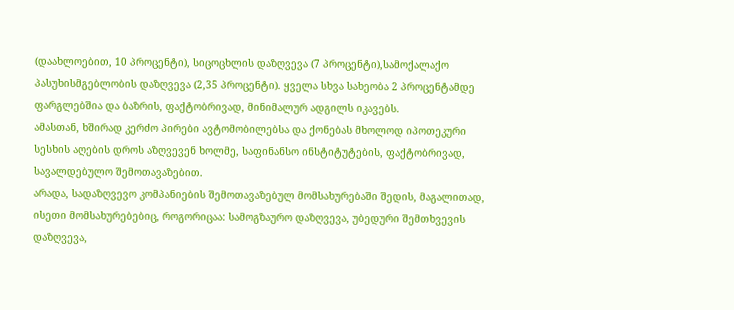(დაახლოებით, 10 პროცენტი), სიცოცხლის დაზღვევა (7 პროცენტი),სამოქალაქო პასუხისმგებლობის დაზღვევა (2,35 პროცენტი). ყველა სხვა სახეობა 2 პროცენტამდე ფარგლებშია და ბაზრის, ფაქტობრივად, მინიმალურ ადგილს იკავებს.
ამასთან, ხშირად კერძო პირები ავტომობილებსა და ქონებას მხოლოდ იპოთეკური სესხის აღების დროს აზღვევენ ხოლმე, საფინანსო ინსტიტუტების, ფაქტობრივად, სავალდებულო შემოთავაზებით.
არადა, სადაზღვევო კომპანიების შემოთავაზებულ მომსახურებაში შედის, მაგალითად, ისეთი მომსახურებებიც, როგორიცაა: სამოგზაურო დაზღვევა, უბედური შემთხვევის დაზღვევა,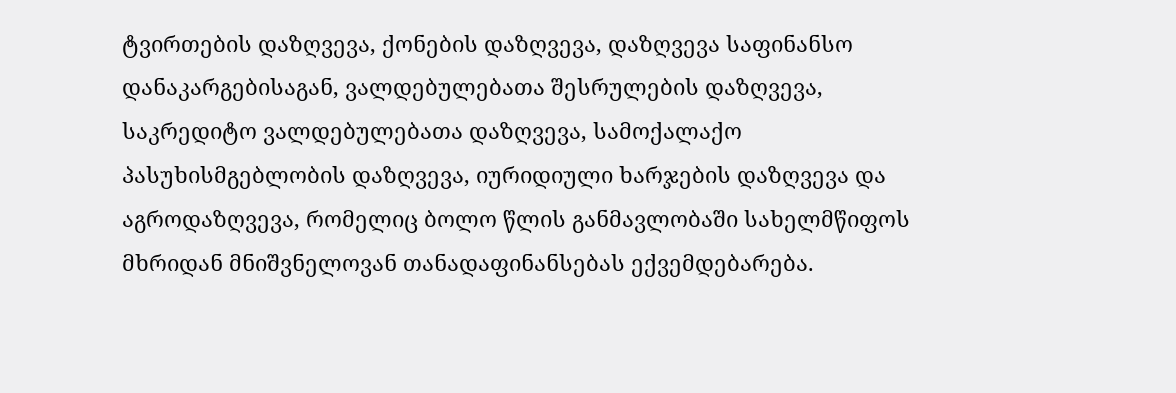ტვირთების დაზღვევა, ქონების დაზღვევა, დაზღვევა საფინანსო დანაკარგებისაგან, ვალდებულებათა შესრულების დაზღვევა, საკრედიტო ვალდებულებათა დაზღვევა, სამოქალაქო პასუხისმგებლობის დაზღვევა, იურიდიული ხარჯების დაზღვევა და აგროდაზღვევა, რომელიც ბოლო წლის განმავლობაში სახელმწიფოს მხრიდან მნიშვნელოვან თანადაფინანსებას ექვემდებარება.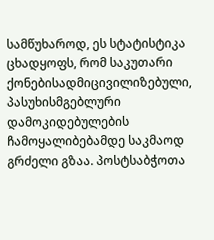სამწუხაროდ, ეს სტატისტიკა ცხადყოფს, რომ საკუთარი ქონებისადმიცივილიზებული, პასუხისმგებლური დამოკიდებულების ჩამოყალიბებამდე საკმაოდ გრძელი გზაა. პოსტსაბჭოთა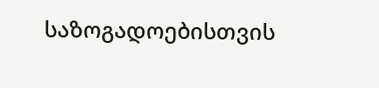საზოგადოებისთვის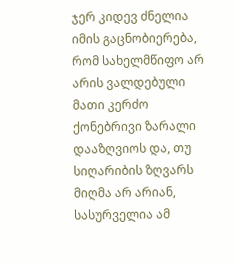ჯერ კიდევ ძნელია იმის გაცნობიერება, რომ სახელმწიფო არ არის ვალდებული მათი კერძო ქონებრივი ზარალი დააზღვიოს და, თუ სიღარიბის ზღვარს მიღმა არ არიან, სასურველია ამ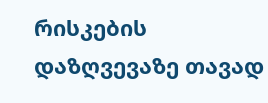რისკების დაზღვევაზე თავად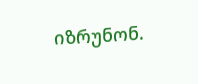იზრუნონ.